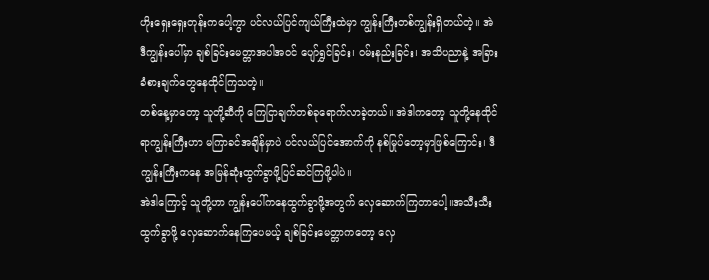ဟိုးရှေးရှေးတုန်းကပေါ့ကွာ ပင်လယ်ပြင်ကျယ်ကြီးထဲမှာ ကျွန်းကြီးတစ်ကျွန်းရှိတယ်တဲ့။ အဲဒီကျွန်းပေါ်မှာ ချစ်ခြင်းမေတ္တာအပါအဝင် ပျော်ရွှင်ခြင်း၊ ဝမ်းနည်းခြင်း၊ အသိပညာနဲ့ အခြားခံစားချက်တွေနေထိုင်ကြသတဲ့။
တစ်နေ့မှာတော့ သူတို့ဆီကို ကြေငြာချက်တစ်ခုရောက်လာခဲ့တယ်။ အဲဒါကတော့ သူတို့နေထိုင်ရာကျွန်းကြီးဟာ မကြာခင်အချိန်မှာပဲ ပင်လယ်ပြင်အောက်ကို နစ်မြုပ်တော့မှာဖြစ်ကြောင်း၊ ဒီကျွန်းကြီးကနေ အမြန်ဆုံးထွက်ခွာဖို့ပြင်ဆင်ကြဖို့ပါပဲ။
အဲဒါကြောင့် သူတို့ဟာ ကျွန်းပေါ်ကနေထွက်ခွာဖို့အတွက် လှေဆောက်ကြတာပေါ့။အသီးသီးထွက်ခွာဖို့ လှေဆောက်နေကြပေမယ့် ချစ်ခြင်းမေတ္တာကတော့ လှေ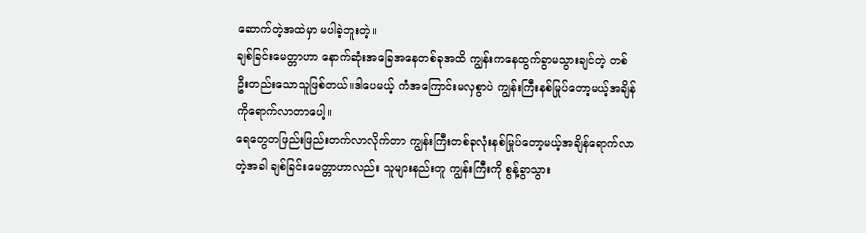ဆောက်တဲ့အထဲမှာ မပါခဲ့ဘူးတဲ့။
ချစ်ခြင်းမေတ္တာဟာ နောက်ဆုံးအခြေအနေတစ်ခုအထိ ကျွန်းကနေထွက်ခွာမသွားချင်တဲ့ တစ်ဦးတည်းသောသူဖြစ်တယ်။ဒါပေမယ့် ကံအကြောင်းမလှစွာပဲ ကျွန်းကြီးနစ်မြုပ်တော့မယ့်အချိန်ကိုရောက်လာတာပေါ့။
ရေတွေတဖြည်းဖြည်းတက်လာလိုက်တာ ကျွန်းကြီးတစ်ခုလုံးနစ်မြုပ်တော့မယ့်အချိန်ရောက်လာတဲ့အခါ ချစ်ခြင်းမေတ္တာဟာလည်း သူများနည်းတူ ကျွန်းကြီးကို စွန့်ခွာသွား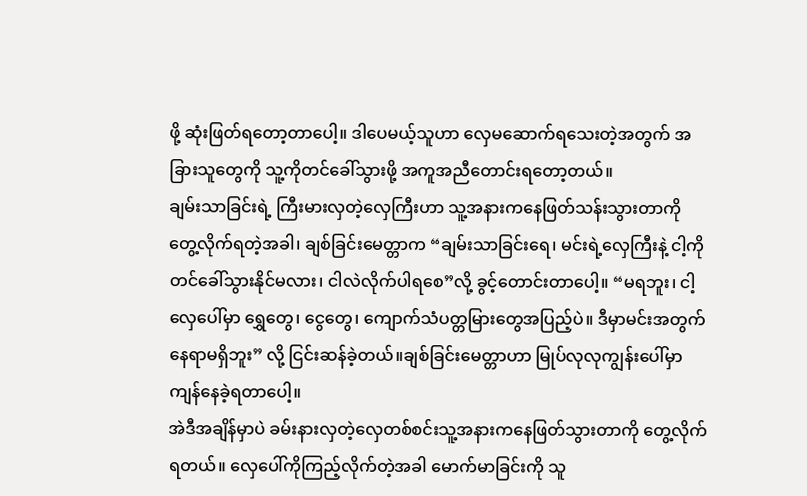ဖို့ ဆုံးဖြတ်ရတော့တာပေါ့။ ဒါပေမယ့်သူဟာ လှေမဆောက်ရသေးတဲ့အတွက် အခြားသူတွေကို သူ့ကိုတင်ခေါ်သွားဖို့ အကူအညီတောင်းရတော့တယ်။
ချမ်းသာခြင်းရဲ့ ကြီးမားလှတဲ့လှေကြီးဟာ သူ့အနားကနေဖြတ်သန်းသွားတာကို တွေ့လိုက်ရတဲ့အခါ၊ ချစ်ခြင်းမေတ္တာက “ချမ်းသာခြင်းရေ၊ မင်းရဲ့လှေကြီးနဲ့ ငါ့ကို တင်ခေါ်သွားနိုင်မလား၊ ငါလဲလိုက်ပါရစေ”လို့ ခွင့်တောင်းတာပေါ့။ “မရဘူး၊ ငါ့လှေပေါ်မှာ ရွှေတွေ၊ ငွေတွေ၊ ကျောက်သံပတ္တမြားတွေအပြည့်ပဲ။ ဒီမှာမင်းအတွက်နေရာမရှိဘူး” လို့ ငြင်းဆန်ခဲ့တယ်။ချစ်ခြင်းမေတ္တာဟာ မြုပ်လုလုကျွန်းပေါ်မှာ ကျန်နေခဲ့ရတာပေါ့။
အဲဒီအချိန်မှာပဲ ခမ်းနားလှတဲ့လှေတစ်စင်းသူ့အနားကနေဖြတ်သွားတာကို တွေ့လိုက်ရတယ်။ လှေပေါ်ကိုကြည့်လိုက်တဲ့အခါ မောက်မာခြင်းကို သူ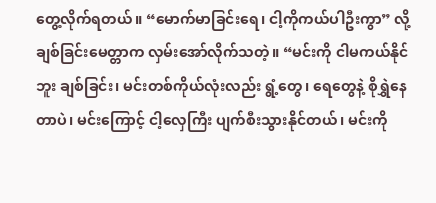တွေ့လိုက်ရတယ်။ “မောက်မာခြင်းရေ၊ ငါ့ကိုကယ်ပါဦးကွာ” လို့ ချစ်ခြင်းမေတ္တာက လှမ်းအော်လိုက်သတဲ့။ “မင်းကို ငါမကယ်နိုင်ဘူး ချစ်ခြင်း၊ မင်းတစ်ကိုယ်လုံးလည်း ရွံ့တွေ၊ ရေတွေနဲ့ စိုရွှဲနေတာပဲ၊ မင်းကြောင့် ငါ့လှေကြီး ပျက်စီးသွားနိုင်တယ်၊ မင်းကို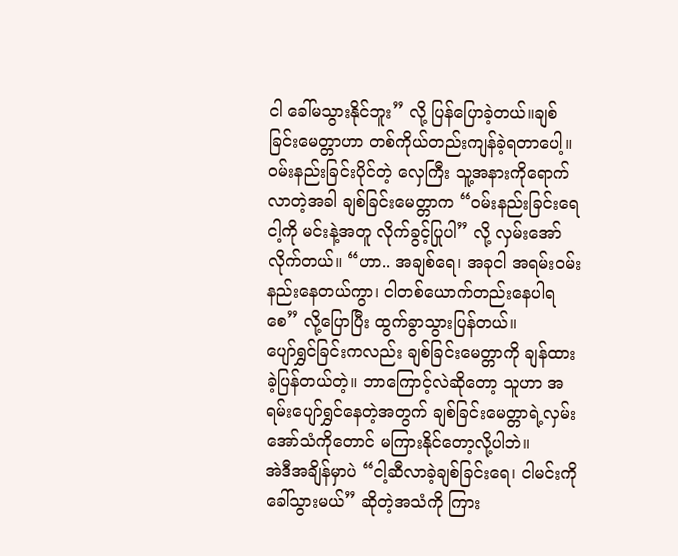ငါ ခေါ်မသွားနိုင်ဘူး” လို့ ပြန်ပြောခဲ့တယ်။ချစ်ခြင်းမေတ္တာဟာ တစ်ကိုယ်တည်းကျန်ခဲ့ရတာပေါ့။
ဝမ်းနည်းခြင်းပိုင်တဲ့ လှေကြီး သူ့အနားကိုရောက်လာတဲ့အခါ ချစ်ခြင်းမေတ္တာက “ဝမ်းနည်းခြင်းရေ ငါ့ကို မင်းနဲ့အတူ လိုက်ခွင့်ပြုပါ” လို့ လှမ်းအော်လိုက်တယ်။ “ဟာ.. အချစ်ရေ၊ အခုငါ အရမ်းဝမ်းနည်းနေတယ်ကွာ၊ ငါတစ်ယောက်တည်းနေပါရစေ” လို့ပြောပြီး ထွက်ခွာသွားပြန်တယ်။
ပျော်ရွှင်ခြင်းကလည်း ချစ်ခြင်းမေတ္တာကို ချန်ထားခဲ့ပြန်တယ်တဲ့။ ဘာကြောင့်လဲဆိုတော့ သူဟာ အရမ်းပျော်ရွှင်နေတဲ့အတွက် ချစ်ခြင်းမေတ္တာရဲ့လှမ်းအော်သံကိုတောင် မကြားနိုင်တော့လို့ပါဘဲ။
အဲဒီအချိန်မှာပဲ “ငါ့ဆီလာခဲ့ချစ်ခြင်းရေ၊ ငါမင်းကိုခေါ်သွားမယ်” ဆိုတဲ့အသံကို ကြား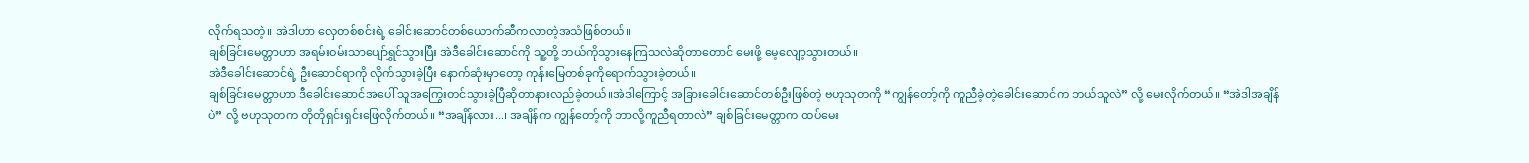လိုက်ရသတဲ့။ အဲဒါဟာ လှေတစ်စင်းရဲ့ ခေါင်းဆောင်တစ်ယောက်ဆီကလာတဲ့အသံဖြစ်တယ်။
ချစ်ခြင်းမေတ္တာဟာ အရမ်းဝမ်းသာပျော်ရွှင်သွားပြီး အဲဒီခေါင်းဆောင်ကို သူ့တို့ ဘယ်ကိုသွားနေကြသလဲဆိုတာတောင် မေးဖို့ မေ့လျော့သွားတယ်။
အဲဒီခေါင်းဆောင်ရဲ့ ဦးဆောင်ရာကို လိုက်သွားခဲ့ပြီး နောက်ဆုံးမှာတော့ ကုန်းမြေတစ်ခုကိုရောက်သွားခဲ့တယ်။
ချစ်ခြင်းမေတ္တာဟာ ဒီခေါင်းဆောင်အပေါ် သူအကြွေးတင်သွားခဲ့ပြီဆိုတာနားလည်ခဲ့တယ်။အဲဒါကြောင့် အခြားခေါင်းဆောင်တစ်ဦးဖြစ်တဲ့ ဗဟုသုတကို “ကျွန်တော့်ကို ကူညီခဲ့တဲ့ခေါင်းဆောင်က ဘယ်သူလဲ” လို့ မေးလိုက်တယ်။ “အဲဒါအချိန်ပဲ” လို့ ဗဟုသုတက တိုတိုရှင်းရှင်းဖြေလိုက်တယ်။ “အချိန်လား...၊ အချိန်က ကျွန်တော့်ကို ဘာလို့ကူညီရတာလဲ” ချစ်ခြင်းမေတ္တာက ထပ်မေး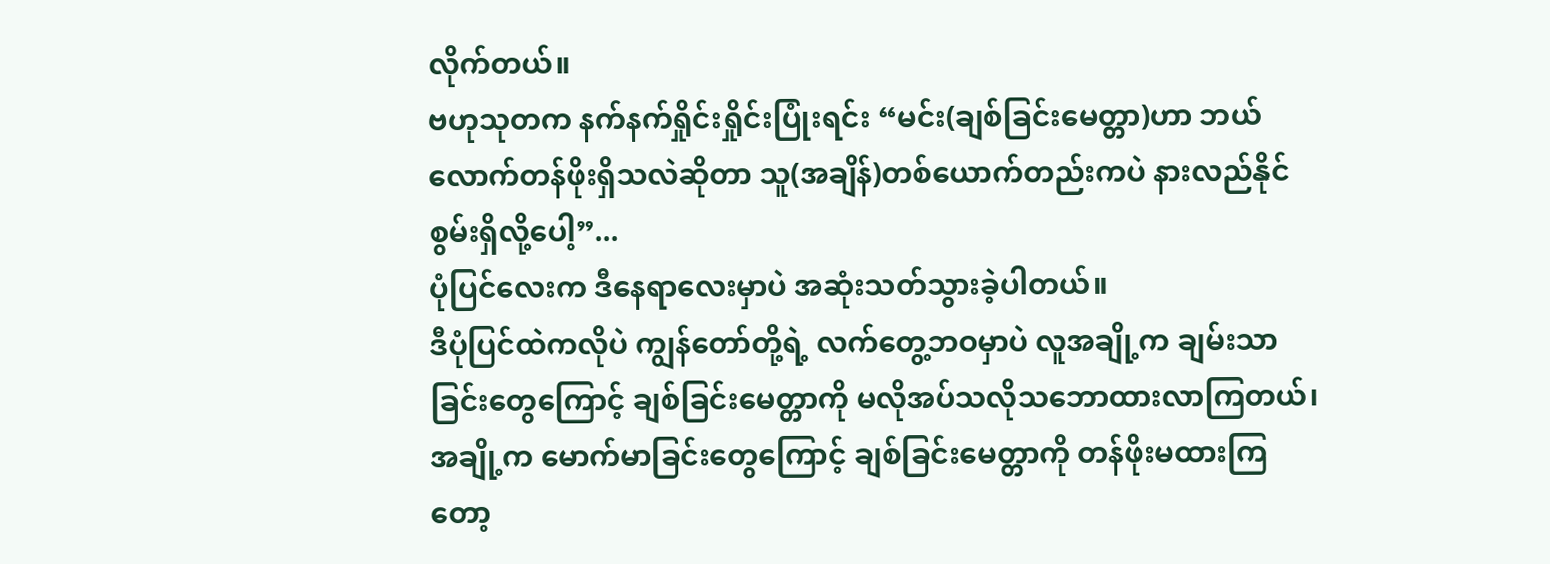လိုက်တယ်။
ဗဟုသုတက နက်နက်ရှိုင်းရှိုင်းပြုံးရင်း “မင်း(ချစ်ခြင်းမေတ္တာ)ဟာ ဘယ်လောက်တန်ဖိုးရှိသလဲဆိုတာ သူ(အချိန်)တစ်ယောက်တည်းကပဲ နားလည်နိုင်စွမ်းရှိလို့ပေါ့”...
ပုံပြင်လေးက ဒီနေရာလေးမှာပဲ အဆုံးသတ်သွားခဲ့ပါတယ်။
ဒီပုံပြင်ထဲကလိုပဲ ကျွန်တော်တို့ရဲ့ လက်တွေ့ဘဝမှာပဲ လူအချို့က ချမ်းသာခြင်းတွေကြောင့် ချစ်ခြင်းမေတ္တာကို မလိုအပ်သလိုသဘောထားလာကြတယ်၊ အချို့က မောက်မာခြင်းတွေကြောင့် ချစ်ခြင်းမေတ္တာကို တန်ဖိုးမထားကြတော့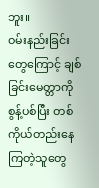ဘူး။
ဝမ်းနည်းခြင်းတွေကြောင့် ချစ်ခြင်းမေတ္တာကိုစွန့်ပစ်ပြီး တစ်ကိုယ်တည်းနေကြတဲ့သူတွေ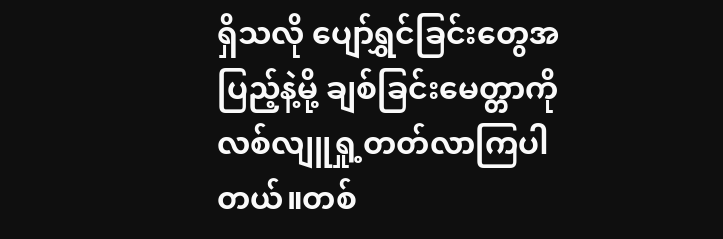ရှိသလို ပျော်ရွှင်ခြင်းတွေအပြည့်နဲ့မို့ ချစ်ခြင်းမေတ္တာကို လစ်လျူရှု့တတ်လာကြပါတယ်။တစ်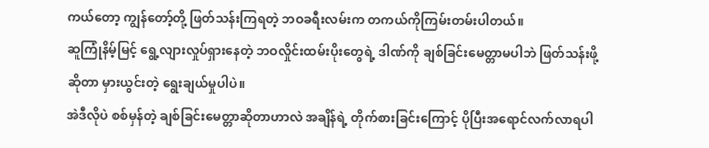ကယ်တော့ ကျွန်တော့်တို့ ဖြတ်သန်းကြရတဲ့ ဘဝခရီးလမ်းက တကယ်ကိုကြမ်းတမ်းပါတယ်။
ဆူကြုံနိမ့်မြင့် ရွေ့လျားလှုပ်ရှားနေတဲ့ ဘဝလှိုင်းထမ်းပိုးတွေရဲ့ ဒါဏ်ကို ချစ်ခြင်းမေတ္တာမပါဘဲ ဖြတ်သန်းဖို့ ဆိုတာ မှားယွင်းတဲ့ ရွေးချယ်မှုပါပဲ။
အဲဒီလိုပဲ စစ်မှန်တဲ့ ချစ်ခြင်းမေတ္တာဆိုတာဟာလဲ အချိန်ရဲ့ တိုက်စားခြင်းကြောင့် ပိုပြီးအရောင်လက်လာရပါ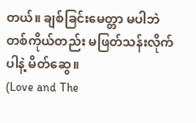တယ်။ ချစ်ခြင်းမေတ္တာ မပါဘဲ တစ်ကိုယ်တည်း မဖြတ်သန်းလိုက်ပါနဲ့ မိတ်ဆွေ။
(Love and The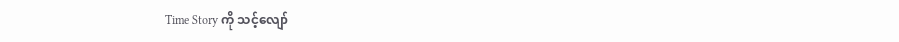Time Story ကို သင့်လျော်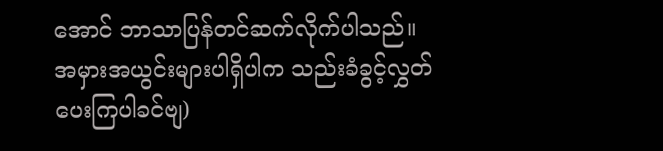အောင် ဘာသာပြန်တင်ဆက်လိုက်ပါသည်။ အမှားအယွင်းများပါရှိပါက သည်းခံခွင့်လွှတ်ပေးကြပါခင်ဗျ)